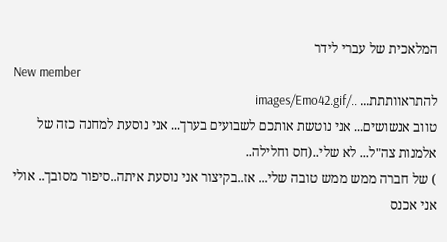המלאכית של עברי לידר
New member
להתראוותתת... ../images/Emo42.gif
טווב אנשושים... אני נוטשת אותכם לשבועים בערך... אני נוסעת למחנה כזה של אלמנות צה"ל... לא שלי..(חס וחלילה..
) של חברה ממש ממש טובה שלי... אז..בקיצור אני נוסעת איתה..סיפור מסובך.. אולי אני אכנס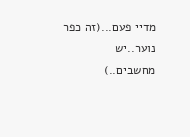מדיי פעם...(זה כפר נוער..יש מחשבים..)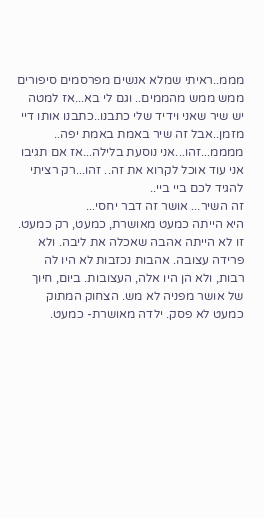מממ..ראיתי שמלא אנשים מפרסמים סיפורים ממש ממש מהממים.. וגם לי בא...אז למטה יש שיר שאני וידיד שלי כתבנו..כתבנו אותו דיי מזמן..אבל זה שיר באמת באמת יפה..
ממממ...זהו...אני נוסעת בלילה...אז אם תגיבו אני עוד אוכל לקרוא את זה.. זהו...רק רציתי להגיד לכם ביי ביי..
זה השיר... אושר זה דבר יחסי...
היא הייתה כמעט מאושרת, כמעט, רק כמעט. זו לא הייתה אהבה שאכלה את ליבה. ולא פרידה עצובה. אהבות נכזבות לא היו לה רבות, ולא הן היו אלה, העצובות. ביום, חיוך של אושר מפניה לא מש. הצחוק המתוק כמעט לא פסק. ילדה מאושרת- כמעט.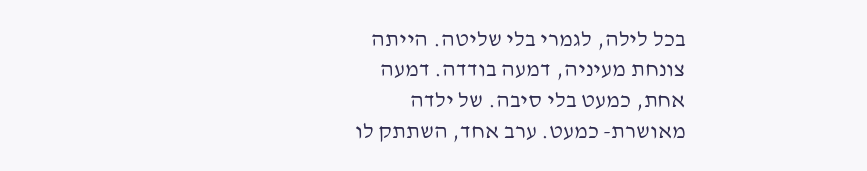בכל לילה, לגמרי בלי שליטה. הייתה צונחת מעיניה, דמעה בודדה. דמעה אחת, כמעט בלי סיבה. של ילדה מאושרת- כמעט. ערב אחד, השתתק לו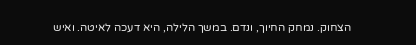הצחוק. נמחק החיוך, ונדם. במשך הלילה, היא דעכה לאיטה. ואיש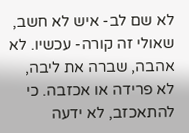לא שם לב- איש לא חשב, שאולי זה קורה- עכשיו. לא אהבה, שברה את ליבה, לא פרידה או אכזבה. כי להתאכזב, לא ידעה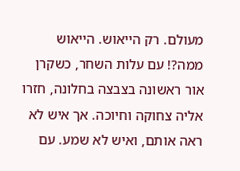מעולם. רק הייאוש. הייאוש ממה?! עם עלות השחר, כשקרן אור ראשונה בצבצה בחלונה, חזרו אליה צחוקה וחיוכה. אך איש לא ראה אותם, ואיש לא שמע. עם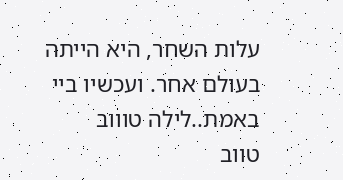עלות השחר, היא הייתה בעולם אחר. ועכשיו ביי באמת..לילה טוווב
טווב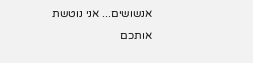אנשושים... אני נוטשת אותכם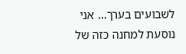לשבועים בערך... אני נוסעת למחנה כזה של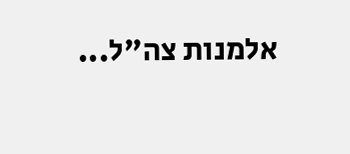אלמנות צה"ל...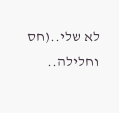לא שלי..(חס וחלילה..